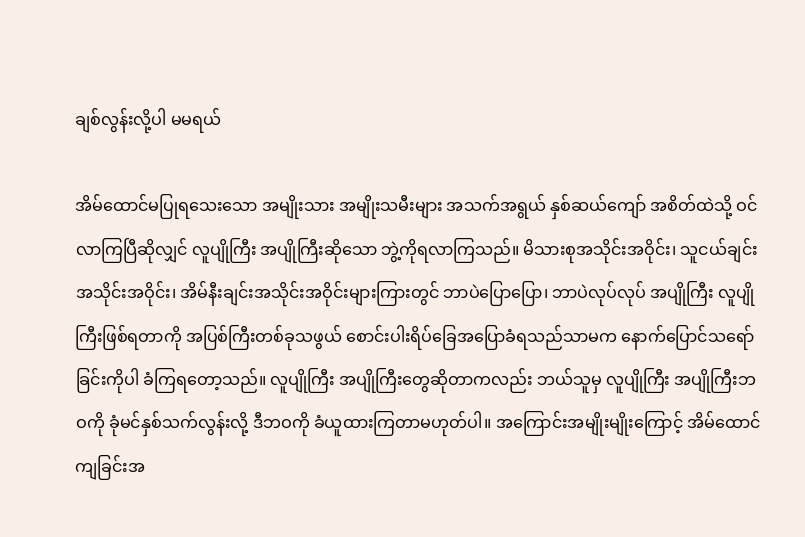ချစ်လွန်းလို့ပါ မမရယ်

အိမ်ထောင်မပြုရသေးသော အမျိုးသား အမျိုးသမီးများ အသက်အရွယ် နှစ်ဆယ်ကျော် အစိတ်ထဲသို့ ဝင်လာကြပြီဆိုလျှင် လူပျိုကြီး အပျိုကြီးဆိုသော ဘွဲ့ကိုရလာကြသည်။ မိသားစုအသိုင်းအဝိုင်း၊ သူငယ်ချင်းအသိုင်းအဝိုင်း၊ အိမ်နီးချင်းအသိုင်းအဝိုင်းများကြားတွင် ဘာပဲပြောပြော၊ ဘာပဲလုပ်လုပ် အပျိုကြီး လူပျိုကြီးဖြစ်ရတာကို အပြစ်ကြီးတစ်ခုသဖွယ် စောင်းပါးရိပ်ခြေအပြောခံရသည်သာမက နောက်ပြောင်သရော်ခြင်းကိုပါ ခံကြရတော့သည်။ လူပျိုကြီး အပျိုကြီးတွေဆိုတာကလည်း ဘယ်သူမှ လူပျိုကြီး အပျိုကြီးဘဝကို ခုံမင်နှစ်သက်လွန်းလို့ ဒီဘဝကို ခံယူထားကြတာမဟုတ်ပါ။ အကြောင်းအမျိုးမျိုးကြောင့် အိမ်ထောင်ကျခြင်းအ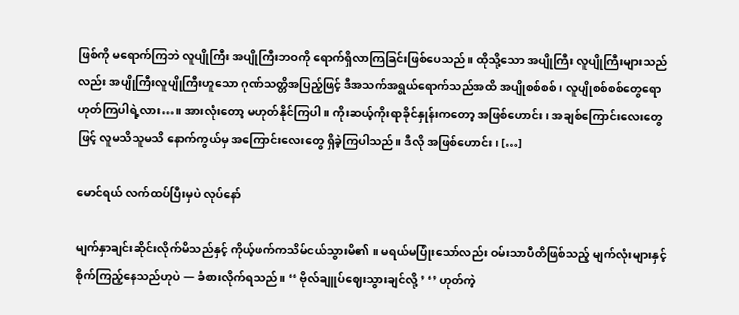ဖြစ်ကို မရောက်ကြဘဲ လူပျိုကြီး အပျိုကြီးဘဝကို ရောက်ရှိလာကြခြင်းဖြစ်ပေသည်။ ထိုသို့သော အပျိုကြီး လူပျိုကြီးများသည်လည်း အပျိုကြီးလူပျိုကြီးဟူသော ဂုဏ်သတ္တိအပြည့်ဖြင့် ဒီအသက်အရွယ်ရောက်သည်အထိ အပျိုစစ်စစ်၊ လူပျိုစစ်စစ်တွေရော ဟုတ်ကြပါရဲ့လား…။ အားလုံးတော့ မဟုတ်နိုင်ကြပါ။ ကိုးဆယ့်ကိုးရာခိုင်နှုန်းကတော့ အဖြစ်ဟောင်း၊ အချစ်ကြောင်းလေးတွေဖြင့် လူမသိသူမသိ နောက်ကွယ်မှ အကြောင်းလေးတွေ ရှိခဲ့ကြပါသည်။ ဒီလို အဖြစ်ဟောင်း၊ […]

မောင်ရယ် လက်ထပ်ပြီးမှပဲ လုပ်နော်

မျက်နှာချင်းဆိုင်းလိုက်မိသည်နှင့် ကိုယ့်ဖက်ကသိမ်ငယ်သွားမိ၏ ။ မရယ်မပြုံးသော်လည်း ဝမ်းသာပီတိဖြစ်သည့် မျက်လုံးများနှင့် စိုက်ကြည့်နေသည်ဟုပဲ — ခံစားလိုက်ရသည်။ ‘‘ ဗိုလ်ချူပ်ဈေးသွားချင်လို့ ’ ‘’ ဟုတ်ကဲ့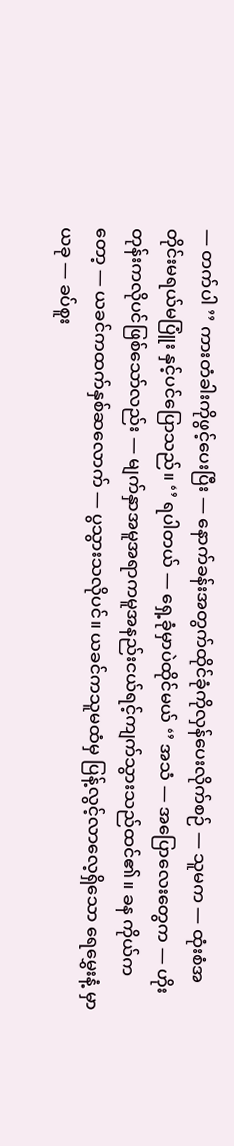— တက်ပါ ’’ ကားတံခါးကိုဖွင့်ပေးပြီး — နောက်ခန်းအတွက်ထိုင်ခုံကိုလှန်ပေးလိုက်စဉ် — သူမက — ထုံးစံအတိုင်းမရယ်မပြူံး နှင့်ပင်ပြောသည်။ ‘’ ရပါတယ် — ရှေ့ခုံမှာပဲထိုင်မယ် ‘’ အသံ — အပြောလေးတွေက — ဟိုးတုန်းကလိုပင်ဖြစ်သော်လည်း — မျက်နှာအမူအရာကမူအနည်းငယ်ရင့်ကျက်သွားသည်ထင်၏။ ခန ကိုယ်ကတော့ — ယခင်ကထက်နှစ်ဆလောက် — ပွသွားသလိုပင်။ ယခင်ကသူမထံမှ ပြန့်လွင့်လာလေ့ရှိသော ရေမွှေးနံ့ မှာ ယခု — ခပ်စူး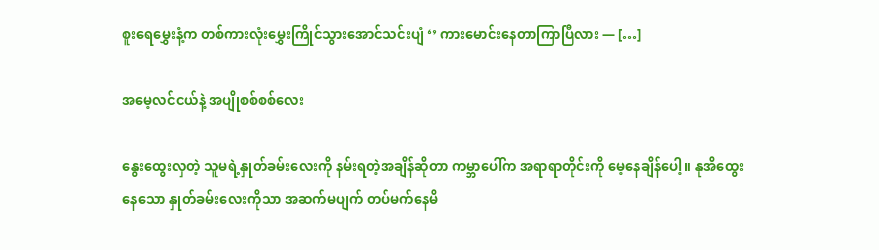စူးရေမွှေးနံ့က တစ်ကားလုံးမွှေးကြိုင်သွားအောင်သင်းပျံ ‘’ ကားမောင်းနေတာကြာပြီလား — […]

အမေ့လင်ငယ်နဲ့ အပျိုစစ်စစ်လေး

နွေးထွေးလှတဲ့ သူမရဲ့နှုတ်ခမ်းလေးကို နမ်းရတဲ့အချိန်ဆိုတာ ကမ္ဘာပေါ်က အရာရာတိုင်းကို မေ့နေချိန်ပေါ့။ နုအိထွေးနေသော နှုတ်ခမ်းလေးကိုသာ အဆက်မပျက် တပ်မက်နေမိ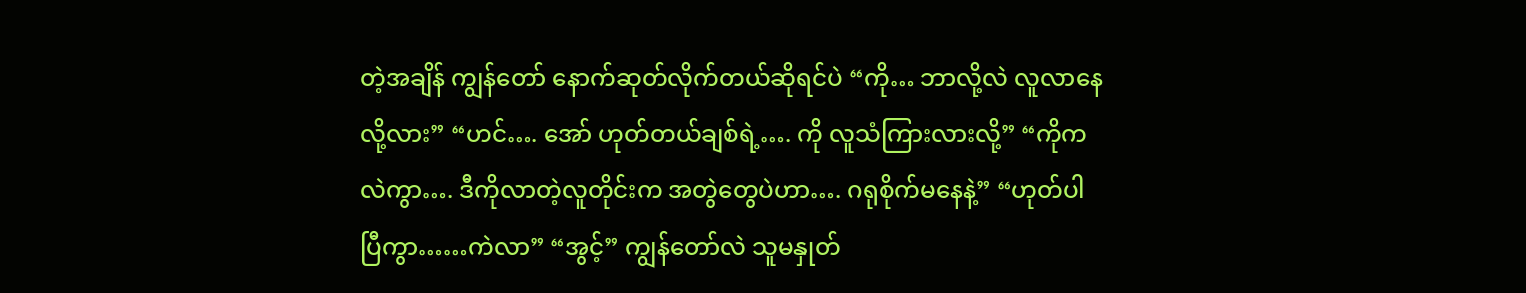တဲ့အချိန် ကျွန်တော် နောက်ဆုတ်လိုက်တယ်ဆိုရင်ပဲ “ကို… ဘာလို့လဲ လူလာနေလို့လား” “ဟင်…. အော် ဟုတ်တယ်ချစ်ရဲ့…. ကို လူသံကြားလားလို့” “ကိုကလဲကွာ…. ဒီကိုလာတဲ့လူတိုင်းက အတွဲတွေပဲဟာ…. ဂရုစိုက်မနေနဲ့” “ဟုတ်ပါပြီကွာ……ကဲလာ” “အွင့်” ကျွန်တော်လဲ သူမနှုတ်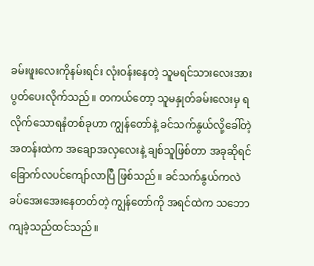ခမ်းဖူးလေးကိုနမ်းရင်း လုံးဝန်းနေတဲ့ သူမရင်သားလေးအား ပွတ်ပေးလိုက်သည်။ တကယ်တော့ သူမနှုတ်ခမ်းလေးမှ ရလိုက်သောရနံတစ်ခုဟာ ကျွန်တော်နဲ့ ခင်သက်နွယ်လို့ခေါ်တဲ့ အတန်းထဲက အချောအလှလေးနဲ့ ချစ်သူဖြစ်တာ အခုဆိုရင် ခြောက်လပင်ကျော်လာပြီ ဖြစ်သည်။ ခင်သက်နွယ်ကလဲ ခပ်အေးအေးနေတတ်တဲ့ ကျွန်တော်ကို အရင်ထဲက သဘောကျခဲ့သည်ထင်သည်။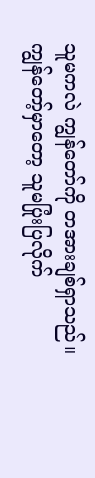သူမကလဲ ကျွန်တော်ကို တအားချစ်ရှာသည်။ ကျွန်တော့်မှာတော့ သူမပြုံးပြလိုက်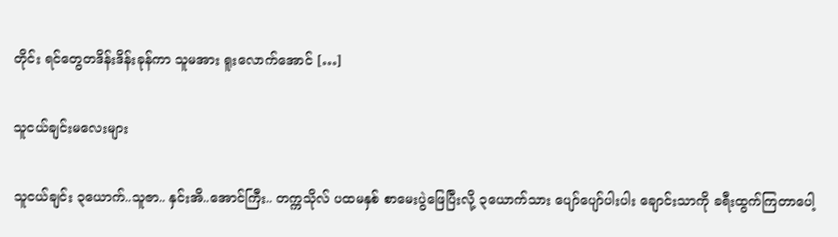တိုင်း ရင်တွေတဒိန်းဒိန်းခုန်ကာ သူမအား ရူးလောက်အောင် […]

သူငယ်ချင်းမလေးများ

သူငယ်ချင်း ၃ယောက်..သူဇာ.. နှင်းအိ..အောင်ကြီး.. တက္ကသိုလ် ပထမနှစ် စာမေးပွဲဖြေပြီးလို့ ၃ယောက်သား ပျော်ပျော်ပါးပါး ချောင်းသာကို ခရီးထွက်ကြတာပေါ့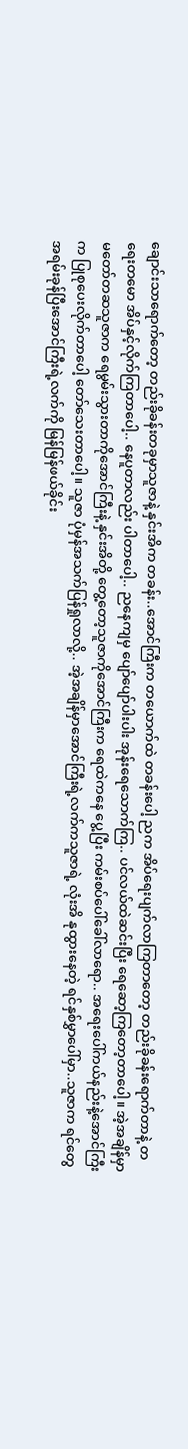ချောင်းသာရောက်တော့ တည်းခိုခန်းတခုမှာသူဇာနဲ့ နှင်းအိက တခန်း..အောင်ကြီးက တယောက်ထဲ တခန်းပေါ့ ညက အိပ်ရေးပျက်လာကြတာတော့ တည်းခိုခန်းရောက်တာနဲ့ တရေးတမော အိပ်နှင့်လိုက်ကြတာပေါ့.. နေပူတာလည်း ပါတာပေါ့.. ညနေကျမှ ပျော်ပျော်ပါးပါး အုန်းရေသောက်ကြ.. ပင်လယ်ထဲဆင်းပြီး ရေဆော့ကြတော့တာပေါ့။ အဲ့အချိန်မှာ မတော်တဆသူဇာက ရေမွမ်းသွားတာကိုအောင်ကြီးနဲ့ နှင်းအိတို့ တွေ့တော့သူဇာကိုအောင်ကြီးက ရေထဲကနေ ပွေ့ပြီး ကမ်းစပ်ပေါ်ခေါ်လာရော.. အရေးပေါ်ကယ်နည်းနဲ့အောင်ကြီးက ပြုစုပေးလိုက်တာပေါ့ တော်သေးတာပေါ့။ သူဇာ ပုံမှန်အသက်ပြန်ရှုလာလို့.. အဲ့အချိန်မှာအောင်ကြီးရဲ့လက်ကသူဇာရဲ့ လုံးအိ နုထွားနေတဲ့ ရင်နှစ်မွှာပေါ်မှာ..သူဇာက ရင်တွေအရမ်းခုန်ပြီးအောင်ကြီးရဲ့လက်ကို မြန်မြန်ဖယ်ခိုင်း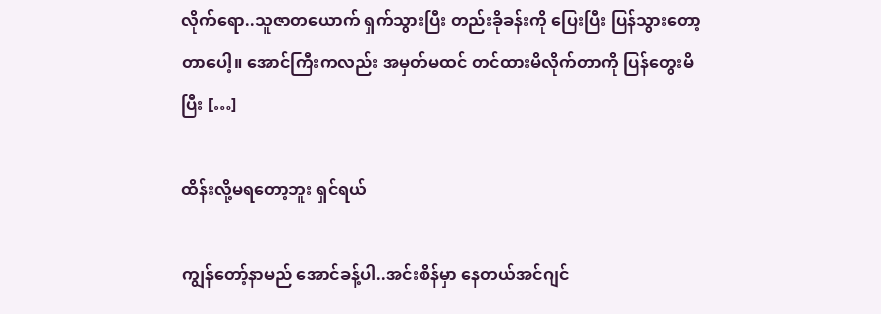လိုက်ရော..သူဇာတယောက် ရှက်သွားပြီး တည်းခိုခန်းကို ပြေးပြီး ပြန်သွားတော့တာပေါ့။ အောင်ကြီးကလည်း အမှတ်မထင် တင်ထားမိလိုက်တာကို ပြန်တွေးမိပြီး […]

ထိန်းလို့မရတော့ဘူး ရှင်ရယ်

ကျွန်တော့်နာမည် အောင်ခန့်ပါ..အင်းစိန်မှာ နေတယ်အင်ဂျင်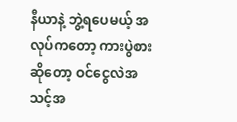နီယာနဲ့ ဘွဲ့ရပေမယ့် အလုပ်ကတော့ ကားပွဲစားဆိုတော့ ဝင်ငွေလဲအသင့်အ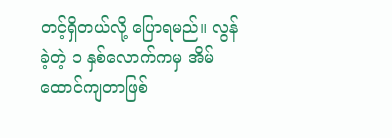တင့်ရှိတယ်လို့ ပြောရမည်။ လွန်ခဲ့တဲ့ ၁ နှစ်လောက်ကမှ အိမ်ထောင်ကျတာဖြစ်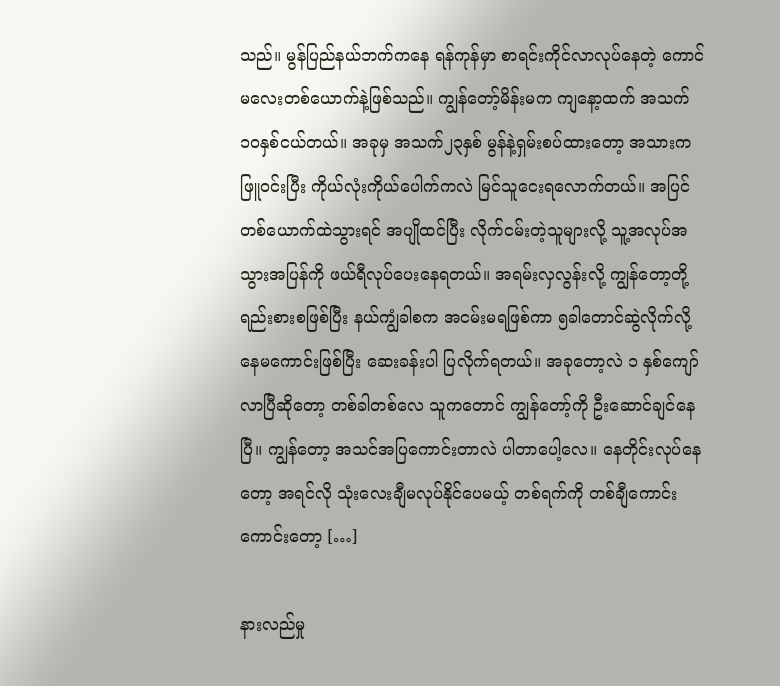သည်။ မွန်ပြည်နယ်ဘက်ကနေ ရန်ကုန်မှာ စာရင်းကိုင်လာလုပ်နေတဲ့ ကောင်မလေးတစ်ယောက်နဲ့ဖြစ်သည်။ ကျွန်တော့်မိန်းမက ကျနော့ထက် အသက် ၁၀နှစ်ငယ်တယ်။ အခုမှ အသက်၂၃နှစ် မွန်နဲ့ရှမ်းစပ်ထားတော့ အသားက ဖြူဝင်းပြီး ကိုယ်လုံးကိုယ်ပေါက်ကလဲ မြင်သူငေးရလောက်တယ်။ အပြင်တစ်ယောက်ထဲသွားရင် အပျိုထင်ပြီး လိုက်ငမ်းတဲ့သူများလို့ သူ့အလုပ်အသွားအပြန်ကို ဖယ်ရီလုပ်ပေးနေရတယ်။ အရမ်းလှလွန်းလို့ ကျွန်တော့တို့ရည်းစားစဖြစ်ပြီး နယ်ကျွံခါစက အငမ်းမရဖြစ်ကာ ၅ခါတောင်ဆွဲလိုက်လို့ နေမကောင်းဖြစ်ပြီး ဆေးခန်းပါ ပြလိုက်ရတယ်။ အခုတော့လဲ ၁ နှစ်ကျော်လာပြီဆိုတော့ တစ်ခါတစ်လေ သူကတောင် ကျွန်တော့်ကို ဦးဆောင်ချင်နေပြီ။ ကျွန်တော့ အသင်အပြကောင်းတာလဲ ပါတာပေါ့လေ။ နေတိုင်းလုပ်နေတော့ အရင်လို သုံးလေးချီမလုပ်နိုင်ပေမယ့် တစ်ရက်ကို တစ်ချီကောင်းကောင်းတော့ […]

နားလည်မှု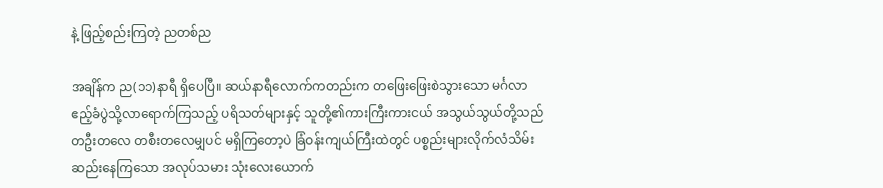နဲ့ ဖြည့်စည်းကြတဲ့ ညတစ်ည

အချိန်က ည(၁၁)နာရီ ရှိပေပြီ။ ဆယ်နာရီလောက်ကတည်းက တဖြေးဖြေးစဲသွားသော မင်္ဂလာဧည့်ခံပွဲသို့လာရောက်ကြသည့် ပရိသတ်များနှင့် သူတို့၏ကားကြီးကားငယ် အသွယ်သွယ်တို့သည် တဦးတလေ တစီးတလေမျှပင် မရှိကြတော့ပဲ ခြံဝန်းကျယ်ကြီးထဲတွင် ပစ္စည်းများလိုက်လံသိမ်းဆည်းနေကြသော အလုပ်သမား သုံးလေးယောက်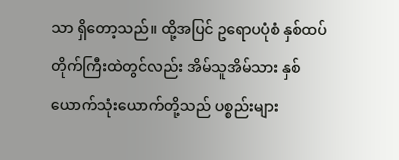သာ ရှိတော့သည်။ ထို့အပြင် ဥရောပပုံစံ နှစ်ထပ်တိုက်ကြီးထဲတွင်လည်း အိမ်သူအိမ်သား နှစ်ယောက်သုံးယောက်တို့သည် ပစ္စည်းများ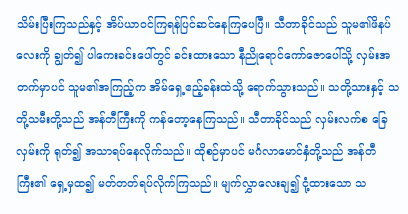သိမ်းပြီးကြသည်နှင့် အိပ်ယာဝင်ကြရန်ပြင်ဆင်နေကြပေပြီ။ သီတာခိုင်သည် သူမ၏ဖိနပ်လေးကို ချွတ်၍ ပါကေးခင်းပေါ်တွင် ခင်းထားသော နီညိုရောင်ကော်ဇောပေါ်သို့ လှမ်းအတက်မှာပင် သူမ၏အကြည့်က အိမ်ရှေ့ဧည့်ခန်းထဲသို့ ရောက်သွားသည်။ သတို့သားနှင့် သတို့သမီးတို့သည် အန်တီကြီးကို ကန်တော့နေကြသည်။ သီတာခိုင်သည် လှမ်းလက်စ ခြေလှမ်းကို ရုတ်၍ အသာရပ်နေလိုက်သည်။ ထိုစဉ်မှာပင် မင်္ဂလာမောင်နှံတို့သည် အန်တီကြီး၏ ရှေ့မှထ၍ မတ်တတ်ရပ်လိုက်ကြသည်။ မျက်လွှာလေးချ၍ ငုံ့ထားသော သ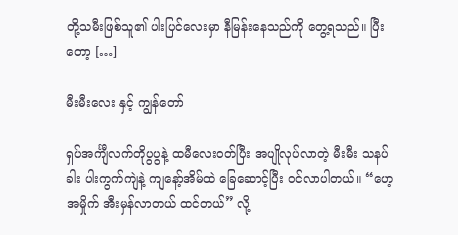တို့သမီးဖြစ်သူ၏ ပါးပြင်လေးမှာ နီမြန်းနေသည်ကို တွေ့ရသည်။ ပြီးတော့ […]

မီးမီးလေး နှင့် ကျွန်တော်

ရှပ်အင်္ကျီလက်တိုပွပွနဲ့ ထမီလေးဝတ်ပြီး အပျိုလုပ်လာတဲ့ မီးမီး သနပ်ခါး ပါးကွက်ကျဲနဲ့ ကျနော့်အိမ်ထဲ ခြေဆောင့်ပြီး ဝင်လာပါတယ်။ “ဟေ့ အမှိုက် အီးမှန်လာတယ် ထင်တယ်” လို့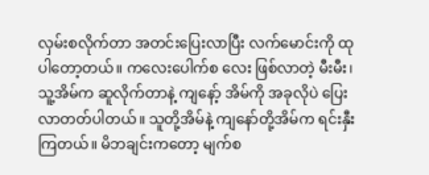လှမ်းစလိုက်တာ အတင်းပြေးလာပြီး လက်မောင်းကို ထုပါတော့တယ်။ ကလေးပေါက်စ လေး ဖြစ်လာတဲ့ မီးမီး၊ သူ့အိမ်က ဆူလိုက်တာနဲ့ ကျနော့် အိမ်ကို အခုလိုပဲ ပြေးလာတတ်ပါတယ်။ သူတို့အိမ်နဲ့ ကျနော်တို့အိမ်က ရင်းနှီးကြတယ်။ မိဘချင်းကတော့ မျက်စ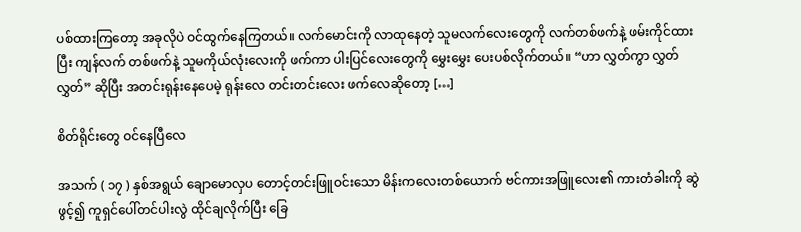ပစ်ထားကြတော့ အခုလိုပဲ ဝင်ထွက်နေကြတယ်။ လက်မောင်းကို လာထုနေတဲ့ သူမလက်လေးတွေကို လက်တစ်ဖက်နဲ့ ဖမ်းကိုင်ထားပြီး ကျန်လက် တစ်ဖက်နဲ့ သူမကိုယ်လုံးလေးကို ဖက်ကာ ပါးပြင်လေးတွေကို မွှေးမွှေး ပေးပစ်လိုက်တယ်။ “ဟာ လွှတ်ကွာ လွှတ်လွှတ်” ဆိုပြီး အတင်းရုန်းနေပေမဲ့ ရုန်းလေ တင်းတင်းလေး ဖက်လေဆိုတော့ […]

စိတ်ရိုင်းတွေ ဝင်နေပြီလေ

အသက် ( ၁၇ ) နှစ်အရွယ် ချောမောလှပ တောင့်တင်းဖြူဝင်းသော မိန်းကလေးတစ်ယောက် ဗင်ကားအဖြူလေး၏ ကားတံခါးကို ဆွဲဖွင့်၍ ကူရှင်ပေါ်တင်ပါးလွဲ ထိုင်ချလိုက်ပြီး ခြေ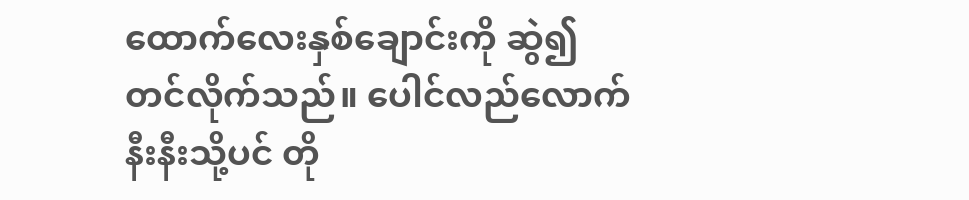ထောက်လေးနှစ်ချောင်းကို ဆွဲ၍ တင်လိုက်သည်။ ပေါင်လည်လောက်နီးနီးသို့ပင် တို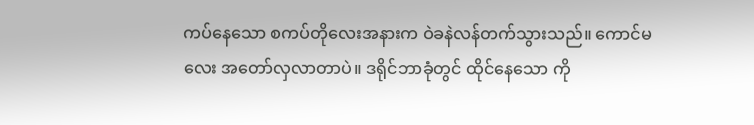ကပ်နေသော စကပ်တိုလေးအနားက ဝဲခနဲလန်တက်သွားသည်။ ကောင်မလေး အတော်လှလာတာပဲ။ ဒရိုင်ဘာခုံတွင် ထိုင်နေသော ကို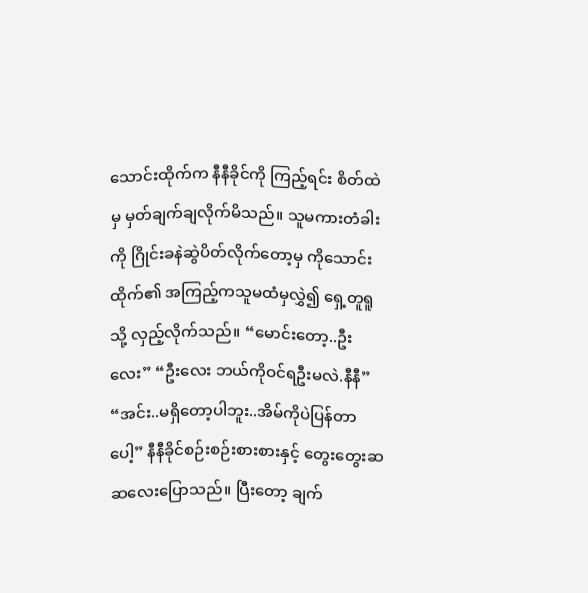သောင်းထိုက်က နီနီခိုင်ကို ကြည့်ရင်း စိတ်ထဲမှ မှတ်ချက်ချလိုက်မိသည်။ သူမကားတံခါးကို ဂြိုင်းခနဲဆွဲပိတ်လိုက်တော့မှ ကိုသောင်းထိုက်၏ အကြည့်ကသူမထံမှလွှဲ၍ ရှေ့တူရူသို့ လှည့်လိုက်သည်။ “မောင်းတော့..ဦးလေး” “ဦးလေး ဘယ်ကိုဝင်ရဦးမလဲ.နီနီ” “အင်း..မရှိတော့ပါဘူး..အိမ်ကိုပဲပြန်တာပေါ့” နီနီခိုင်စဉ်းစဉ်းစားစားနှင့် တွေးတွေးဆဆလေးပြောသည်။ ပြီးတော့ ချက်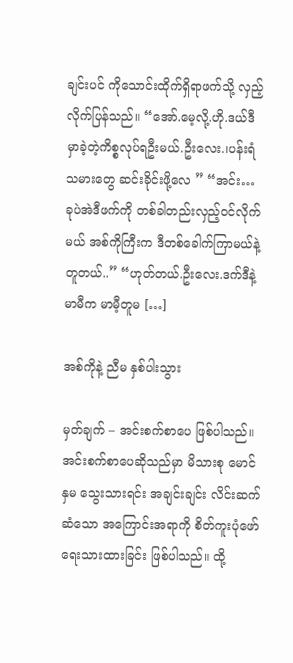ချင်းပင် ကိုသောင်းထိုက်ရှိရာဖက်သို့ လှည့်လိုက်ပြန်သည်။ “အော်.မေ့လို့.ဟို.ဒယ်ဒီမှာခဲ့တဲ့ကိစ္စလုပ်ရဦးမယ်.ဦးလေး.၊ပန်းရံသမားတွေ ဆင်းခိုင်းဖို့လေ ” “အင်း… ခုပဲအဲဒီဖက်ကို တစ်ခါတည်းလှည့်ဝင်လိုက်မယ် အစ်ကိုကြီးက ဒီတစ်ခေါက်ကြာမယ်နဲ့တူတယ်..” “ဟုတ်တယ်.ဦးလေး.ဒက်ဒီနဲ့မာမီက မာမီ့တူမ […]

အစ်ကိုနဲ့ ညီမ နှစ်ပါးသွား

မှတ်ချက် – အင်းစက်စာပေ ဖြစ်ပါသည်။ အင်းစက်စာပေဆိုသည်မှာ မိသားစု မောင်နှမ သွေးသားရင်း အချင်းချင်း လိင်းဆက်ဆံသော အကြောင်းအရာကို စိတ်ကူးပုံဖော် ရေးသားထားခြင်း ဖြစ်ပါသည်။ ထို့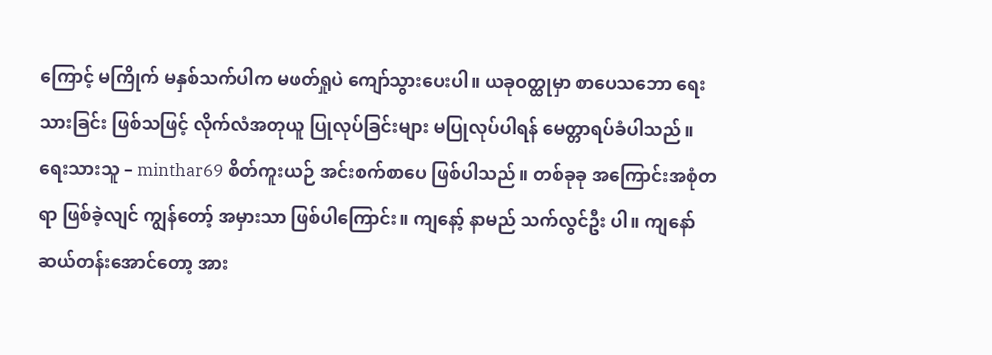ကြောင့် မကြိုက် မနှစ်သက်ပါက မဖတ်ရှုပဲ ကျော်သွားပေးပါ။ ယခုဝတ္ထုမှာ စာပေသဘော ရေးသားခြင်း ဖြစ်သဖြင့် လိုက်လံအတုယူ ပြုလုပ်ခြင်းများ မပြုလုပ်ပါရန် မေတ္တာရပ်ခံပါသည်။ ရေးသားသူ – minthar69 စိတ်ကူးယဉ် အင်းစက်စာပေ ဖြစ်ပါသည်။ တစ်ခုခု အကြောင်းအစုံတရာ ဖြစ်ခဲ့လျင် ကျွန်တော့် အမှားသာ ဖြစ်ပါကြောင်း။ ကျနော့် နာမည် သက်လွင်ဦး ပါ။ ကျနော် ဆယ်တန်းအောင်တော့ အား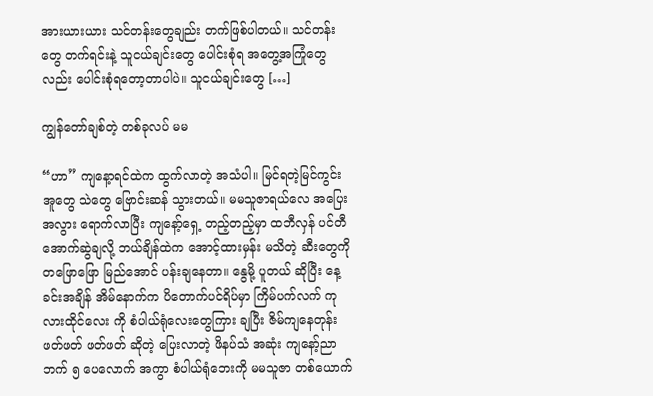အားယားယား သင်တန်းတွေချည်း တက်ဖြစ်ပါတယ်။ သင်တန်းတွေ တက်ရင်းနဲ့ သူငယ်ချင်းတွေ ပေါင်းစုံရ အတွေ့အကြုံတွေလည်း ပေါင်းစုံရတော့တာပါပဲ။ သူငယ်ချင်းတွေ […]

ကျွန်တော်ချစ်တဲ့ တစ်ခုလပ် မမ

“ဟာ” ကျနေ့ာရင်ထဲက ထွက်လာတဲ့ အသံပါ။ မြင်ရတဲ့မြင်ကွင်း အူတွေ သဲတွေ ဗြောင်းဆန် သွားတယ်။ မမသူဇာရယ်လေ အပြေးအလွား ရောက်လာပြီး ကျနော့်ရှေ့ တည့်တည့်မှာ ထဘီလှန် ပင်တီ အောက်ဆွဲချလို့ ဘယ်ချိန်ထဲက အောင့်ထားမှန်း မသိတဲ့ ဆီးတွေကို တဖြောဖြော မြည်အောင် ပန်းချနေတာ။ နွေမို့ ပူတယ် ဆိုပြီး နေ့ခင်းအချိန် အိမ်နောက်က ပိတောက်ပင်ရိပ်မှာ ကြိမ်ပက်လက် ကုလားထိုင်လေး ကို စံပါယ်ရုံလေးတွေကြား ချပြီး ဇိမ်ကျနေတုန်း ဖတ်ဖတ် ဖတ်ဖတ် ဆိုတဲ့ ပြေးလာတဲ့ ဖိနပ်သံ အဆုံး ကျနော့်ညာဘက် ၅ ပေလောက် အကွာ စံပါယ်ရုံဘေးကို မမသူဇာ တစ်ယောက်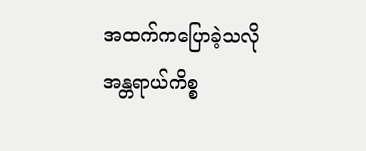အထက်ကပြောခဲ့သလို အန္တရာယ်ကိစ္စ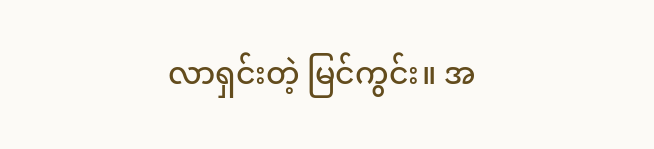လာရှင်းတဲ့ မြင်ကွင်း။ အ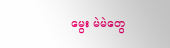မွေး မဲမဲတွေ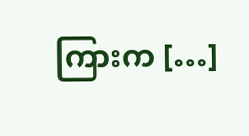ကြားက […]